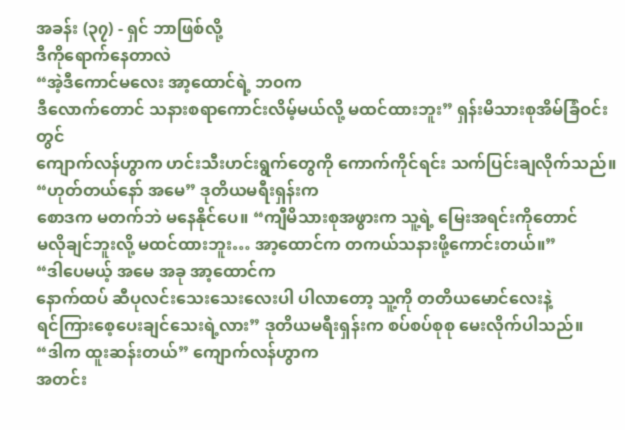အခန်း (၃၇) - ရှင် ဘာဖြစ်လို့
ဒီကိုရောက်နေတာလဲ
“အဲ့ဒီကောင်မလေး အာ့ထောင်ရဲ့ ဘဝက
ဒီလောက်တောင် သနားစရာကောင်းလိမ့်မယ်လို့ မထင်ထားဘူး” ရှန်းမိသားစုအိမ်ခြံဝင်းတွင်
ကျောက်လန်ဟွာက ဟင်းသီးဟင်းရွက်တွေကို ကောက်ကိုင်ရင်း သက်ပြင်းချလိုက်သည်။
“ဟုတ်တယ်နော် အမေ” ဒုတိယမရီးရှန်းက
စောဒက မတက်ဘဲ မနေနိုင်ပေ။ “ကျီမိသားစုအဖွားက သူ့ရဲ့ မြေးအရင်းကိုတောင်
မလိုချင်ဘူးလို့ မထင်ထားဘူး… အာ့ထောင်က တကယ်သနားဖို့ကောင်းတယ်။”
“ဒါပေမယ့် အမေ အခု အာ့ထောင်က
နောက်ထပ် ဆီပုလင်းသေးသေးလေးပါ ပါလာတော့ သူ့ကို တတိယမောင်လေးနဲ့
ရင်ကြားစေ့ပေးချင်သေးရဲ့လား” ဒုတိယမရီးရှန်းက စပ်စပ်စုစု မေးလိုက်ပါသည်။
“ဒါက ထူးဆန်းတယ်” ကျောက်လန်ဟွာက
အတင်း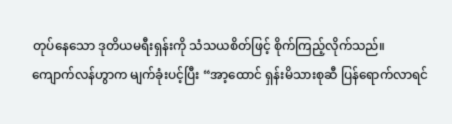တုပ်နေသော ဒုတိယမရီးရှန်းကို သံသယစိတ်ဖြင့် စိုက်ကြည့်လိုက်သည်။
ကျောက်လန်ဟွာက မျက်ခုံးပင့်ပြီး “အာ့ထောင် ရှန်းမိသားစုဆီ ပြန်ရောက်လာရင်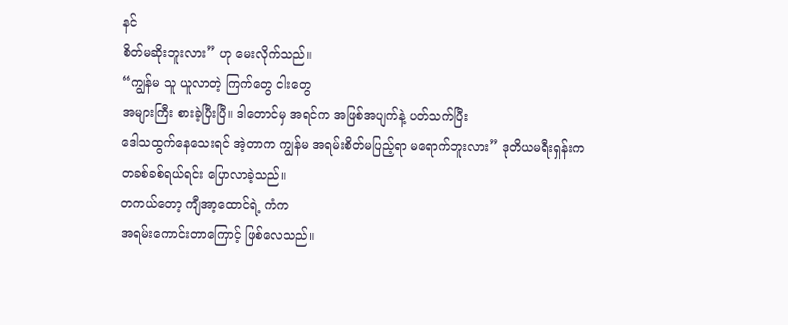နင်
စိတ်မဆိုးဘူးလား” ဟု မေးလိုက်သည်။
“ကျွန်မ သူ ယူလာတဲ့ ကြက်တွေ ငါးတွေ
အများကြီး စားခဲ့ပြီးပြီ။ ဒါတောင်မှ အရင်က အဖြစ်အပျက်နဲ့ ပတ်သက်ပြီး
ဒေါသထွက်နေသေးရင် အဲ့တာက ကျွန်မ အရမ်းစိတ်မပြည့်ရာ မရောက်ဘူးလား” ဒုတိယမရီးရှန်းက
တခစ်ခစ်ရယ်ရင်း ပြောလာခဲ့သည်။
တကယ်တော့ ကျီအာ့ထောင်ရဲ့ ကံက
အရမ်းကောင်းတာကြောင့် ဖြစ်လေသည်။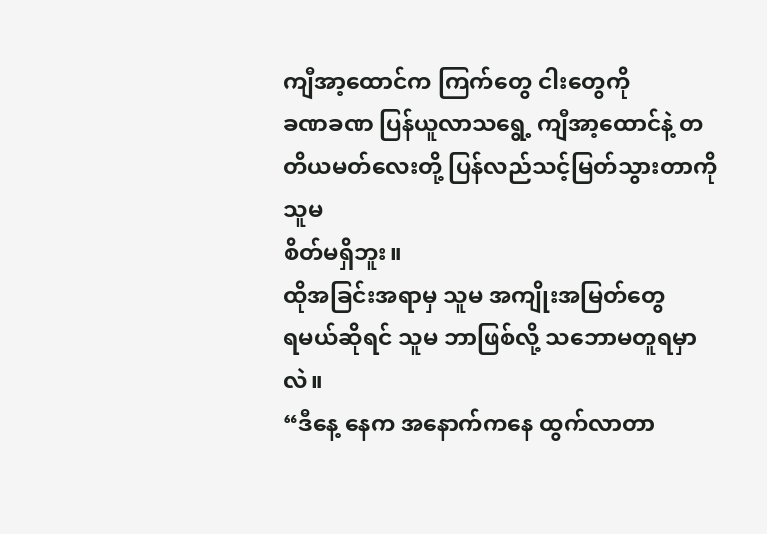ကျီအာ့ထောင်က ကြက်တွေ ငါးတွေကို
ခဏခဏ ပြန်ယူလာသရွေ့ ကျီအာ့ထောင်နဲ့ တတိယမတ်လေးတို့ ပြန်လည်သင့်မြတ်သွားတာကို သူမ
စိတ်မရှိဘူး။
ထိုအခြင်းအရာမှ သူမ အကျိုးအမြတ်တွေ
ရမယ်ဆိုရင် သူမ ဘာဖြစ်လို့ သဘောမတူရမှာလဲ။
“ဒီနေ့ နေက အနောက်ကနေ ထွက်လာတာ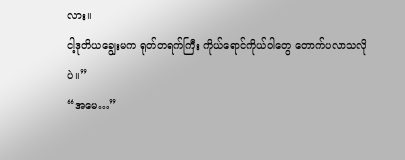လား။
ငါ့ဒုတိယချွေးမက ရုတ်တရက်ကြီး ကိုယ်ရောင်ကိုယ်ဝါတွေ တောက်ပလာသလိုပဲ။”
“အမေ…”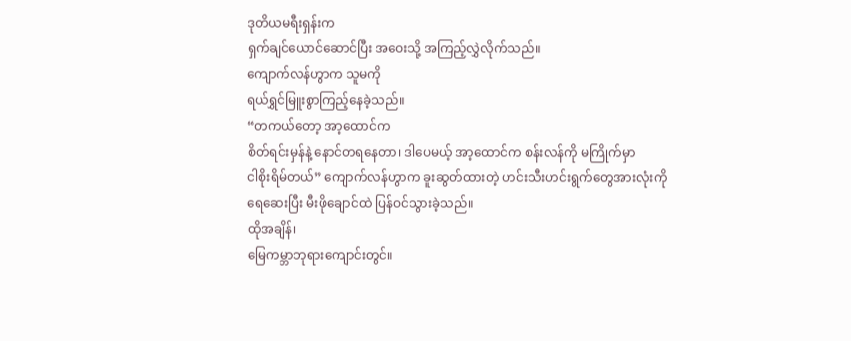ဒုတိယမရီးရှန်းက
ရှက်ချင်ယောင်ဆောင်ပြီး အဝေးသို့ အကြည့်လွှဲလိုက်သည်။
ကျောက်လန်ဟွာက သူမကို
ရယ်ရွှင်မြူးစွာကြည့်နေခဲ့သည်။
“တကယ်တော့ အာ့ထောင်က
စိတ်ရင်းမှန်နဲ့ နောင်တရနေတာ၊ ဒါပေမယ့် အာ့ထောင်က စန်းလန်ကို မကြိုက်မှာ
ငါစိုးရိမ်တယ်” ကျောက်လန်ဟွာက ခူးဆွတ်ထားတဲ့ ဟင်းသီးဟင်းရွက်တွေအားလုံးကို
ရေဆေးပြီး မီးဖိုချောင်ထဲ ပြန်ဝင်သွားခဲ့သည်။
ထိုအချိန်၊
မြေကမ္ဘာဘုရားကျောင်းတွင်။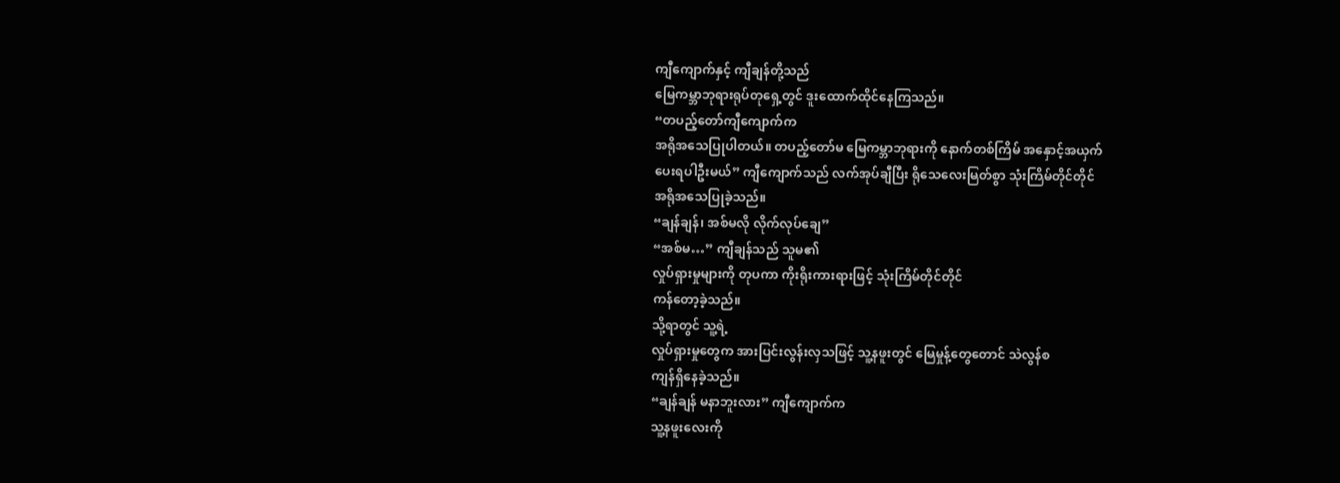ကျီကျောက်နှင့် ကျီချန်တို့သည်
မြေကမ္ဘာဘုရားရုပ်တုရှေ့တွင် ဒူးထောက်ထိုင်နေကြသည်။
“တပည့်တော်ကျီကျောက်က
အရိုအသေပြုပါတယ်။ တပည့်တော်မ မြေကမ္ဘာဘုရားကို နောက်တစ်ကြိမ် အနှောင့်အယှက်
ပေးရပါဦးမယ်” ကျီကျောက်သည် လက်အုပ်ချီပြီး ရိုသေလေးမြတ်စွာ သုံးကြိမ်တိုင်တိုင်
အရိုအသေပြုခဲ့သည်။
“ချန်ချန်၊ အစ်မလို လိုက်လုပ်ချေ”
“အစ်မ…” ကျီချန်သည် သူမ၏
လှုပ်ရှားမှုများကို တုပကာ ကိုးရိုးကားရားဖြင့် သုံးကြိမ်တိုင်တိုင်
ကန်တော့ခဲ့သည်။
သို့ရာတွင် သူ့ရဲ့
လှုပ်ရှားမှုတွေက အားပြင်းလွန်းလှသဖြင့် သူ့နဖူးတွင် မြေမှုန့်တွေတောင် သဲလွန်စ
ကျန်ရှိနေခဲ့သည်။
“ချန်ချန် မနာဘူးလား” ကျီကျောက်က
သူ့နဖူးလေးကို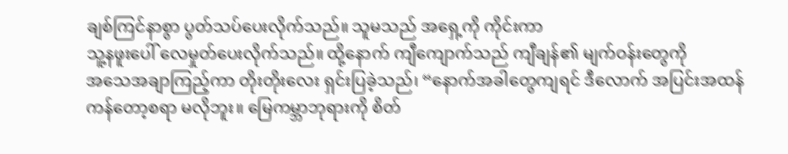ချစ်ကြင်နာစွာ ပွတ်သပ်ပေးလိုက်သည်။ သူမသည် အရှေ့ကို ကိုင်းကာ
သူ့နဖူးပေါ် လေမှုတ်ပေးလိုက်သည်။ ထို့နောက် ကျီကျောက်သည် ကျီချန်၏ မျက်ဝန်းတွေကို
အသေအချာကြည့်ကာ တိုးတိုးလေး ရှင်းပြခဲ့သည်၊ “နောက်အခါတွေကျရင် ဒီလောက် အပြင်းအထန်
ကန်တော့စရာ မလိုဘူး။ မြေကမ္ဘာဘုရားကို စိတ်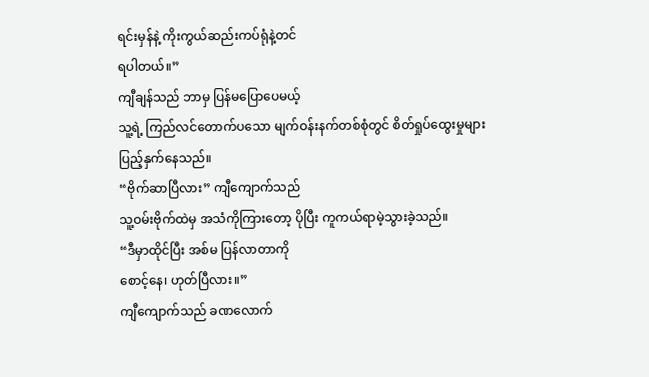ရင်းမှန်နဲ့ ကိုးကွယ်ဆည်းကပ်ရုံနဲ့တင်
ရပါတယ်။”
ကျီချန်သည် ဘာမှ ပြန်မပြောပေမယ့်
သူ့ရဲ့ ကြည်လင်တောက်ပသော မျက်ဝန်းနက်တစ်စုံတွင် စိတ်ရှုပ်ထွေးမှုများ
ပြည့်နှက်နေသည်။
“ဗိုက်ဆာပြီလား” ကျီကျောက်သည်
သူ့ဝမ်းဗိုက်ထဲမှ အသံကိုကြားတော့ ပိုပြီး ကူကယ်ရာမဲ့သွားခဲ့သည်။
“ဒီမှာထိုင်ပြီး အစ်မ ပြန်လာတာကို
စောင့်နေ၊ ဟုတ်ပြီလား။”
ကျီကျောက်သည် ခဏလောက်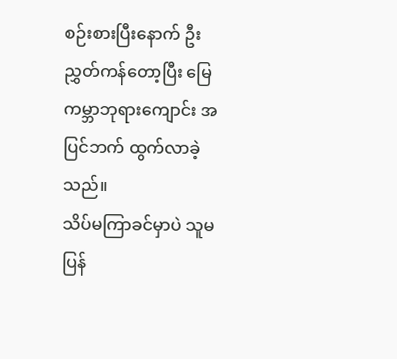စဉ်းစားပြီးနောက် ဦးညွှတ်ကန်တော့ပြီး မြေကမ္ဘာဘုရားကျောင်း အပြင်ဘက် ထွက်လာခဲ့သည်။
သိပ်မကြာခင်မှာပဲ သူမ ပြန်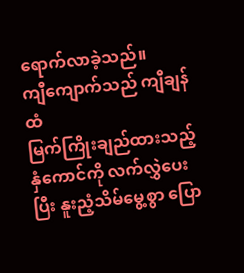ရောက်လာခဲ့သည်။
ကျီကျောက်သည် ကျီချန်ထံ
မြက်ကြိုးချည်ထားသည့် နှံကောင်ကို လက်လွှဲပေးပြီး နူးညံ့သိမ်မွေ့စွာ ပြော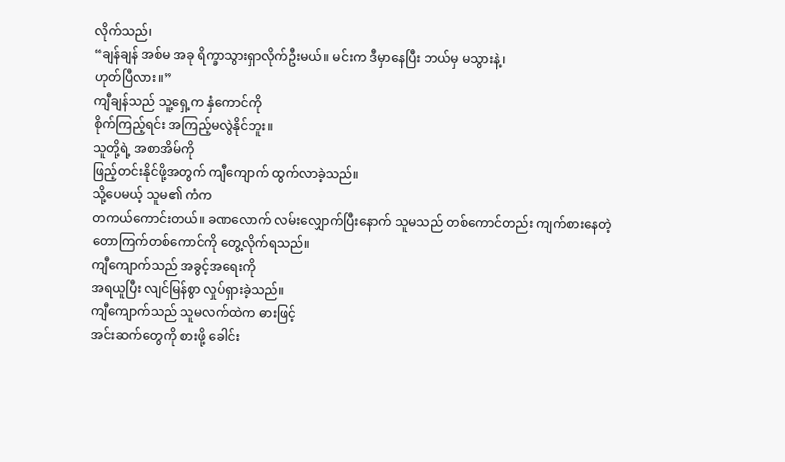လိုက်သည်၊
“ချန်ချန် အစ်မ အခု ရိက္ခာသွားရှာလိုက်ဦးမယ်။ မင်းက ဒီမှာနေပြီး ဘယ်မှ မသွားနဲ့၊
ဟုတ်ပြီလား။”
ကျီချန်သည် သူ့ရှေ့က နှံကောင်ကို
စိုက်ကြည့်ရင်း အကြည့်မလွဲနိုင်ဘူး။
သူတို့ရဲ့ အစာအိမ်ကို
ဖြည့်တင်းနိုင်ဖို့အတွက် ကျီကျောက် ထွက်လာခဲ့သည်။
သို့ပေမယ့် သူမ၏ ကံက
တကယ်ကောင်းတယ်။ ခဏလောက် လမ်းလျှောက်ပြီးနောက် သူမသည် တစ်ကောင်တည်း ကျက်စားနေတဲ့
တောကြက်တစ်ကောင်ကို တွေ့လိုက်ရသည်။
ကျီကျောက်သည် အခွင့်အရေးကို
အရယူပြီး လျင်မြန်စွာ လှုပ်ရှားခဲ့သည်။
ကျီကျောက်သည် သူမလက်ထဲက ဓားဖြင့်
အင်းဆက်တွေကို စားဖို့ ခေါင်း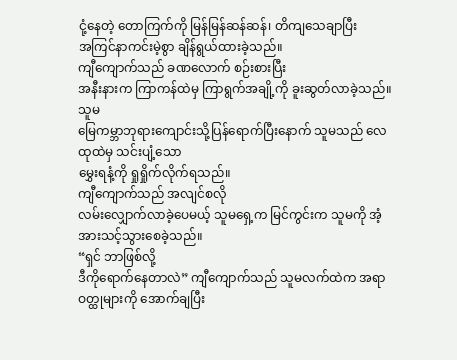ငုံ့နေတဲ့ တောကြက်ကို မြန်မြန်ဆန်ဆန်၊ တိကျသေချာပြီး
အကြင်နာကင်းမဲ့စွာ ချိန်ရွယ်ထားခဲ့သည်။
ကျီကျောက်သည် ခဏလောက် စဉ်းစားပြီး
အနီးနားက ကြာကန်ထဲမှ ကြာရွက်အချို့ကို ခူးဆွတ်လာခဲ့သည်။
သူမ
မြေကမ္ဘာဘုရားကျောင်းသို့ပြန်ရောက်ပြီးနောက် သူမသည် လေထုထဲမှ သင်းပျံ့သော
မွှေးရနံ့ကို ရှုရှိုက်လိုက်ရသည်။
ကျီကျောက်သည် အလျင်စလို
လမ်းလျှောက်လာခဲ့ပေမယ့် သူမရှေ့က မြင်ကွင်းက သူမကို အံ့အားသင့်သွားစေခဲ့သည်။
“ရှင် ဘာဖြစ်လို့
ဒီကိုရောက်နေတာလဲ” ကျီကျောက်သည် သူမလက်ထဲက အရာဝတ္ထုများကို အောက်ချပြီး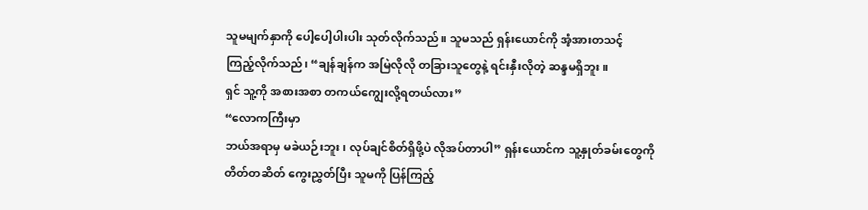သူမမျက်နှာကို ပေါ့ပေါ့ပါးပါး သုတ်လိုက်သည်။ သူမသည် ရှန်းယောင်ကို အံ့အားတသင့်
ကြည့်လိုက်သည်၊ “ချန်ချန်က အမြဲလိုလို တခြားသူတွေနဲ့ ရင်းနှီးလိုတဲ့ ဆန္ဒမရှိဘူး။
ရှင် သူ့ကို အစားအစာ တကယ်ကျွေးလို့ရတယ်လား”
“လောကကြီးမှာ
ဘယ်အရာမှ မခဲယဉ်းဘူး၊ လုပ်ချင်စိတ်ရှိဖို့ပဲ လိုအပ်တာပါ” ရှန်းယောင်က သူ့နှုတ်ခမ်းတွေကို
တိတ်တဆိတ် ကွေးညွှတ်ပြီး သူမကို ပြန်ကြည့်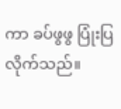ကာ ခပ်ဖွဖွ ပြုံးပြလိုက်သည်။